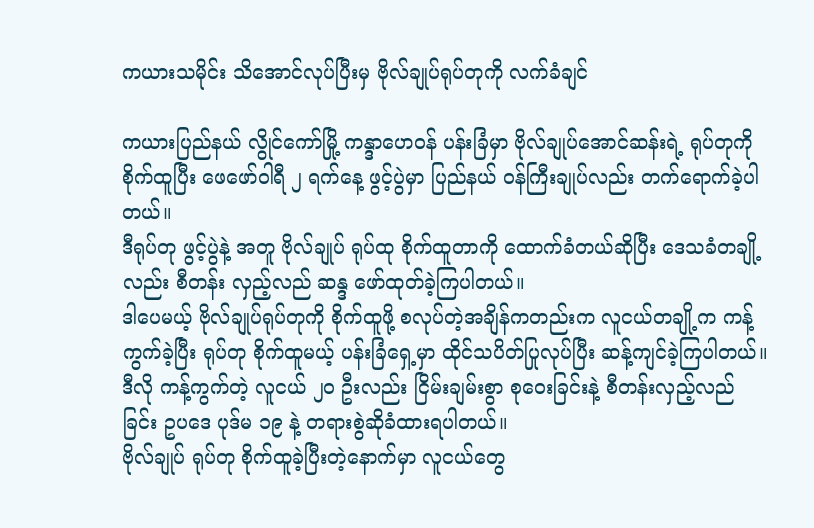ကယားသမိုင်း သိအောင်လုပ်ပြီးမှ ဗိုလ်ချုပ်ရုပ်တုကို လက်ခံချင်

ကယားပြည်နယ် လွိုင်ကော်မြို့ ကန္ဒာဟေဝန် ပန်းခြံမှာ ဗိုလ်ချုပ်အောင်ဆန်းရဲ့ ရုပ်တုကို စိုက်ထူပြီး ဖေဖော်ဝါရီ ၂ ရက်နေ့ ဖွင့်ပွဲမှာ ပြည်နယ် ဝန်ကြီးချုပ်လည်း တက်ရောက်ခဲ့ပါတယ်။
ဒီရုပ်တု ဖွင့်ပွဲနဲ့ အတူ ဗိုလ်ချုပ် ရုပ်ထု စိုက်ထူတာကို ထောက်ခံတယ်ဆိုပြီး ဒေသခံတချို့လည်း စီတန်း လှည့်လည် ဆန္ဒ ဖော်ထုတ်ခဲ့ကြပါတယ်။
ဒါပေမယ့် ဗိုလ်ချုပ်ရုပ်တုကို စိုက်ထူဖို့ စလုပ်တဲ့အချိန်ကတည်းက လူငယ်တချို့က ကန့်ကွက်ခဲ့ပြီး ရုပ်တု စိုက်ထူမယ့် ပန်းခြံရှေ့မှာ ထိုင်သပိတ်ပြုလုပ်ပြီး ဆန့်ကျင်ခဲ့ကြပါတယ်။ ဒီလို ကန့်ကွက်တဲ့ လူငယ် ၂၀ ဦးလည်း ငြိမ်းချမ်းစွာ စုဝေးခြင်းနဲ့ စီတန်းလှည့်လည်ခြင်း ဥပဒေ ပုဒ်မ ၁၉ နဲ့ တရားစွဲဆိုခံထားရပါတယ်။
ဗိုလ်ချုပ် ရုပ်တု စိုက်ထူခဲ့ပြီးတဲ့နောက်မှာ လူငယ်တွေ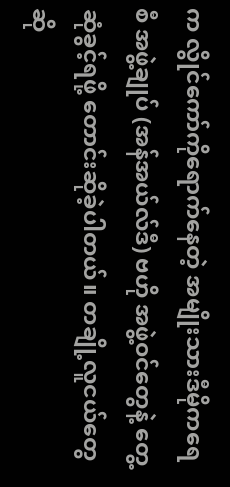က လွိုင်ကော်ကိုရောက်နေတဲ့ အမျိုးသားဒီမိုကရေစီ အဖွဲ့ချုပ် (အန်အယ်လ်ဒီ) ဗဟို အဖွဲ့ဝင်တွေနဲ့ တွေ့ဆုံခွင့်ရဖို့ တောင်းဆိုခဲ့ပါတယ်။ တချို့လူငယ်တွေဆို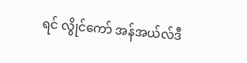ရင် လွိုင်ကော် အန်အယ်လ်ဒီ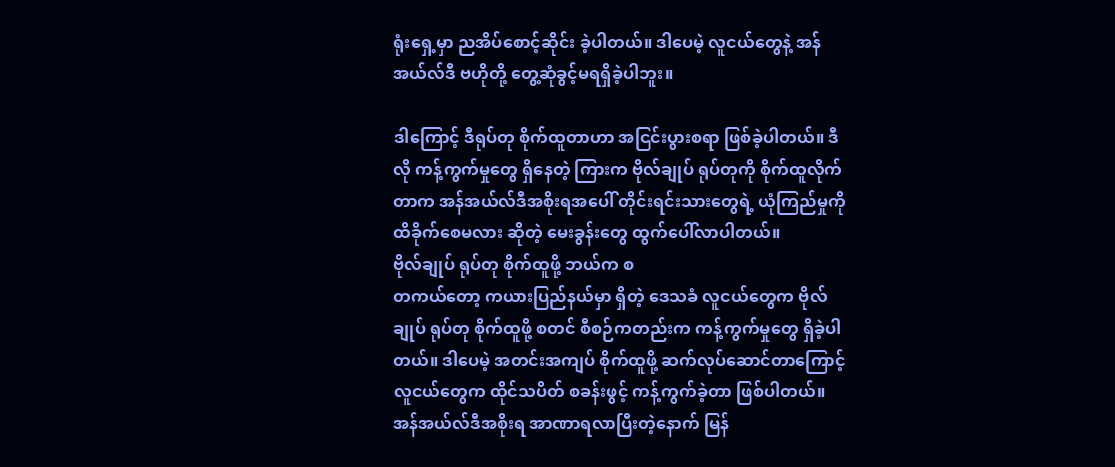ရုံးရှေ့မှာ ညအိပ်စောင့်ဆိုင်း ခဲ့ပါတယ်။ ဒါပေမဲ့ လူငယ်တွေနဲ့ အန်အယ်လ်ဒီ ဗဟိုတို့ တွေ့ဆုံခွင့်မရရှိခဲ့ပါဘူး။

ဒါကြောင့် ဒီရုပ်တု စိုက်ထူတာဟာ အငြင်းပွားစရာ ဖြစ်ခဲ့ပါတယ်။ ဒီလို ကန့်ကွက်မှုတွေ ရှိနေတဲ့ ကြားက ဗိုလ်ချုပ် ရုပ်တုကို စိုက်ထူလိုက်တာက အန်အယ်လ်ဒီအစိုးရအပေါ် တိုင်းရင်းသားတွေရဲ့ ယုံကြည်မှုကို ထိခိုက်စေမလား ဆိုတဲ့ မေးခွန်းတွေ ထွက်ပေါ်လာပါတယ်။
ဗိုလ်ချုပ် ရုပ်တု စိုက်ထူဖို့ ဘယ်က စ
တကယ်တော့ ကယားပြည်နယ်မှာ ရှိတဲ့ ဒေသခံ လူငယ်တွေက ဗိုလ်ချုပ် ရုပ်တု စိုက်ထူဖို့ စတင် စီစဉ်ကတည်းက ကန့်ကွက်မှုတွေ ရှိခဲ့ပါတယ်။ ဒါပေမဲ့ အတင်းအကျပ် စိုက်ထူဖို့ ဆက်လုပ်ဆောင်တာကြောင့် လူငယ်တွေက ထိုင်သပိတ် စခန်းဖွင့် ကန့်ကွက်ခဲ့တာ ဖြစ်ပါတယ်။
အန်အယ်လ်ဒီအစိုးရ အာဏာရလာပြီးတဲ့နောက် မြန်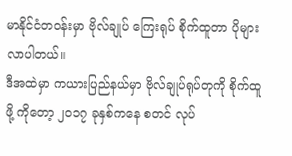မာနိုင်ငံတဝန်းမှာ ဗိုလ်ချုပ် ကြေးရုပ် စိုက်ထူတာ ပိုများလာပါတယ်။
ဒီအထဲမှာ ကယားပြည်နယ်မှာ ဗိုလ်ချုပ်ရုပ်တုကို စိုက်ထူဖို့ ကိုတော့ ၂ဝ၁၇ ခုနှစ်ကနေ စတင် လုပ်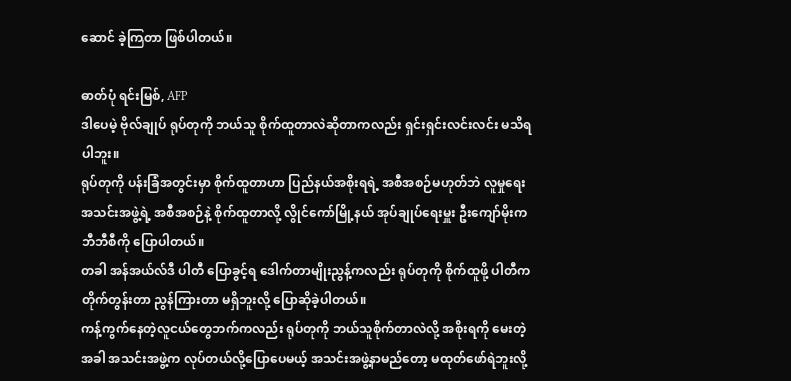ဆောင် ခဲ့ကြတာ ဖြစ်ပါတယ်။

ဓာတ်ပုံ ရင်းမြစ်, AFP
ဒါပေမဲ့ ဗိုလ်ချုပ် ရုပ်တုကို ဘယ်သူ စိုက်ထူတာလဲဆိုတာကလည်း ရှင်းရှင်းလင်းလင်း မသိရပါဘူး။
ရုပ်တုကို ပန်းခြံအတွင်းမှာ စိုက်ထူတာဟာ ပြည်နယ်အစိုးရရဲ့ အစီအစဉ်မဟုတ်ဘဲ လူမှုရေး အသင်းအဖွဲ့ရဲ့ အစီအစဉ်နဲ့ စိုက်ထူတာလို့ လွိုင်ကော်မြို့နယ် အုပ်ချုပ်ရေးမှူး ဦးကျော်မိုးက ဘီဘီစီကို ပြောပါတယ်။
တခါ အန်အယ်လ်ဒီ ပါတီ ပြောခွင့်ရ ဒေါက်တာမျိုးညွန့်ကလည်း ရုပ်တုကို စိုက်ထူဖို့ ပါတီက တိုက်တွန်းတာ ညွန်ကြားတာ မရှိဘူးလို့ ပြောဆိုခဲ့ပါတယ်။
ကန့်ကွက်နေတဲ့လူငယ်တွေဘက်ကလည်း ရုပ်တုကို ဘယ်သူစိုက်တာလဲလို့ အစိုးရကို မေးတဲ့ အခါ အသင်းအဖွဲ့က လုပ်တယ်လို့ပြောပေမယ့် အသင်းအဖွဲ့နာမည်တော့ မထုတ်ဖော်ရဲဘူးလို့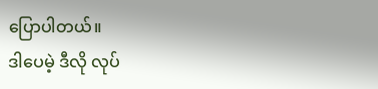ပြောပါတယ်။
ဒါပေမဲ့ ဒီလို လုပ်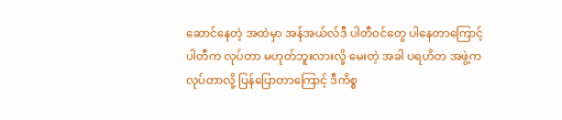ဆောင်နေတဲ့ အထဲမှာ အန်အယ်လ်ဒီ ပါတီဝင်တွေ ပါနေတာကြောင့် ပါတီက လုပ်တာ မဟုတ်ဘူးလားလို့ မေးတဲ့ အခါ ပရဟိတ အဖွဲ့က လုပ်တာလို့ ပြန်ပြောတာကြောင့် ဒီကိစ္စ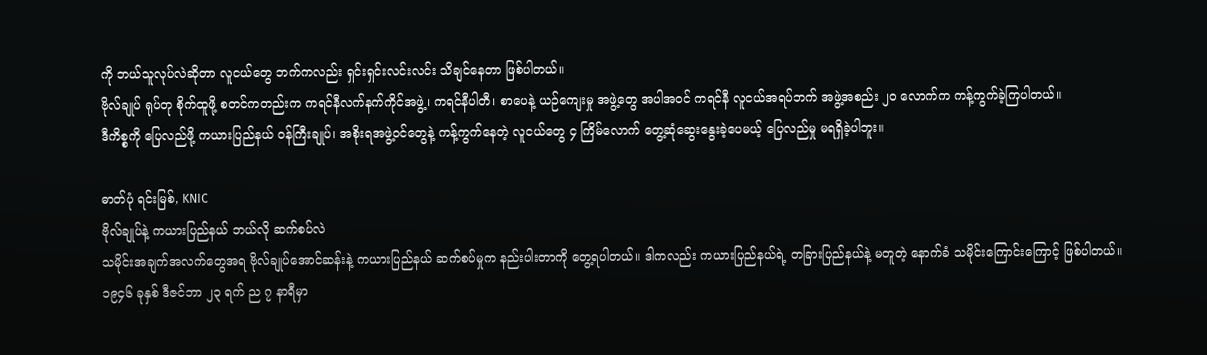ကို ဘယ်သူလုပ်လဲဆိုတာ လူငယ်တွေ ဘက်ကလည်း ရှင်းရှင်းလင်းလင်း သိချင်နေတာ ဖြစ်ပါတယ်။
ဗိုလ်ချုပ် ရုပ်တု စိုက်ထူဖို့ စတင်ကတည်းက ကရင်နီလက်နက်ကိုင်အဖွဲ့၊ ကရင်နီပါတီ၊ စာပေနဲ့ ယဉ်ကျေးမှု အဖွဲ့တွေ အပါအဝင် ကရင်နီ လူငယ်အရပ်ဘက် အဖွဲ့အစည်း ၂ဝ လောက်က ကန့်ကွက်ခဲ့ကြပါတယ်။
ဒီကိစ္စကို ပြေလည်ဖို့ ကယားပြည်နယ် ဝန်ကြီးချုပ်၊ အစိုးရအဖွဲ့ဝင်တွေနဲ့ ကန့်ကွက်နေတဲ့ လူငယ်တွေ ၄ ကြိမ်လောက် တွေ့ဆုံဆွေးနွေးခဲ့ပေမယ့် ပြေလည်မှု မရရှိခဲ့ပါဘူး။

ဓာတ်ပုံ ရင်းမြစ်, KNIC
ဗိုလ်ချုပ်နဲ့ ကယားပြည်နယ် ဘယ်လို ဆက်စပ်လဲ
သမိုင်းအချက်အလက်တွေအရ ဗိုလ်ချုပ်အောင်ဆန်းနဲ့ ကယားပြည်နယ် ဆက်စပ်မှုက နည်းပါးတာကို တွေ့ရပါတယ်။ ဒါကလည်း ကယားပြည်နယ်ရဲ့ တခြားပြည်နယ်နဲ့ မတူတဲ့ နောက်ခံ သမိုင်းကြောင်းကြောင့် ဖြစ်ပါတယ်။
၁၉၄၆ ခုနှစ် ဒီဇင်ဘာ ၂၃ ရက် ည ၇ နာရီမှာ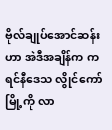ဗိုလ်ချုပ်အောင်ဆန်းဟာ အဲဒီအချိန်က ကရင်နီဒေသ လွိုင်ကော်မြို့ကို လာ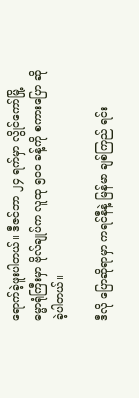ရောက်ခဲ့ဖူးပါတယ်။ ဒီဇင်ဘာ ၂၄ ရက်မှာ လွိုင်ကော်မြို့ ဓမ္မာရုံကြီးမှာ ဗိုလ်ချုပ်က လူထု ၅၀ဝ ခန့်ကို စကားပြော ဆိုခဲ့ပါတယ်။

ဒီလို ပြောဆိုရာမှာ ကရင်နီနဲ့ မြန်မာ ချစ်ကြည် ရင်း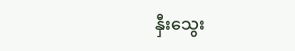နှီးသွေး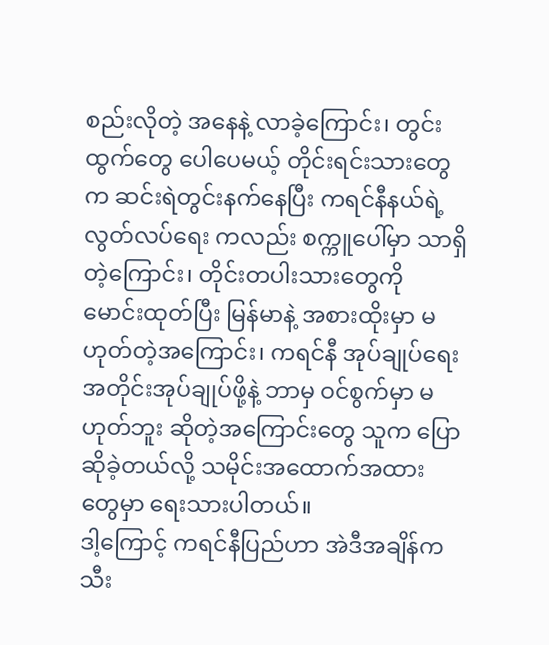စည်းလိုတဲ့ အနေနဲ့ လာခဲ့ကြောင်း၊ တွင်းထွက်တွေ ပေါပေမယ့် တိုင်းရင်းသားတွေက ဆင်းရဲတွင်းနက်နေပြီး ကရင်နီနယ်ရဲ့ လွတ်လပ်ရေး ကလည်း စက္ကူပေါ်မှာ သာရှိတဲ့ကြောင်း၊ တိုင်းတပါးသားတွေကို မောင်းထုတ်ပြီး မြန်မာနဲ့ အစားထိုးမှာ မဟုတ်တဲ့အကြောင်း၊ ကရင်နီ အုပ်ချုပ်ရေး အတိုင်းအုပ်ချုပ်ဖို့နဲ့ ဘာမှ ဝင်စွက်မှာ မဟုတ်ဘူး ဆိုတဲ့အကြောင်းတွေ သူက ပြောဆိုခဲ့တယ်လို့ သမိုင်းအထောက်အထား တွေမှာ ရေးသားပါတယ်။
ဒါ့ကြောင့် ကရင်နီပြည်ဟာ အဲဒီအချိန်က သီး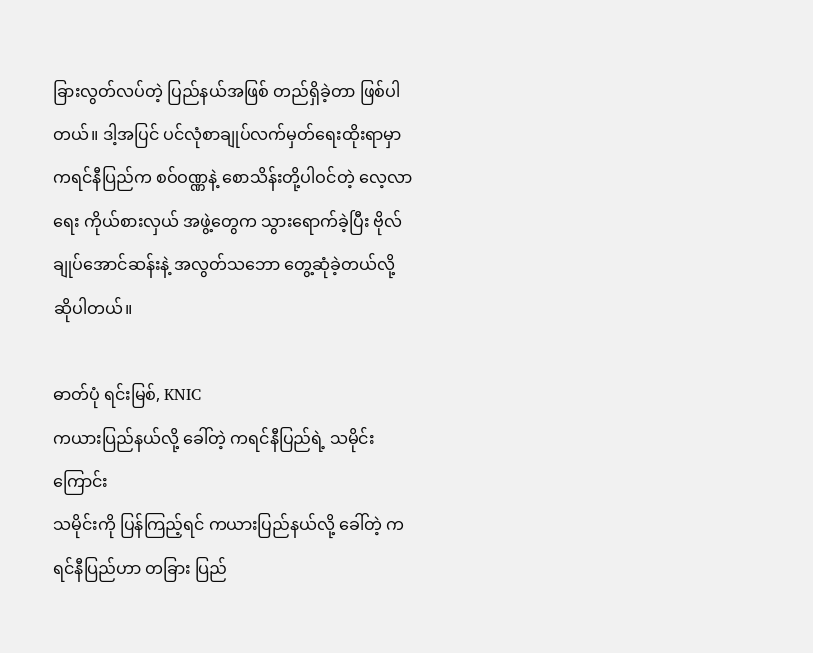ခြားလွတ်လပ်တဲ့ ပြည်နယ်အဖြစ် တည်ရှိခဲ့တာ ဖြစ်ပါတယ်။ ဒါ့အပြင် ပင်လုံစာချုပ်လက်မှတ်ရေးထိုးရာမှာ ကရင်နီပြည်က စဝ်ဝဏ္ဏနဲ့ စောသိန်းတို့ပါဝင်တဲ့ လေ့လာရေး ကိုယ်စားလှယ် အဖွဲ့တွေက သွားရောက်ခဲ့ပြီး ဗိုလ်ချုပ်အောင်ဆန်းနဲ့ အလွတ်သဘော တွေ့ဆုံခဲ့တယ်လို့ ဆိုပါတယ်။

ဓာတ်ပုံ ရင်းမြစ်, KNIC
ကယားပြည်နယ်လို့ ခေါ်တဲ့ ကရင်နီပြည်ရဲ့ သမိုင်းကြောင်း
သမိုင်းကို ပြန်ကြည့်ရင် ကယားပြည်နယ်လို့ ခေါ်တဲ့ ကရင်နီပြည်ဟာ တခြား ပြည်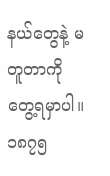နယ်တွေနဲ့ မတူတာကို တွေ့ရမှာပါ။
၁၈၇၅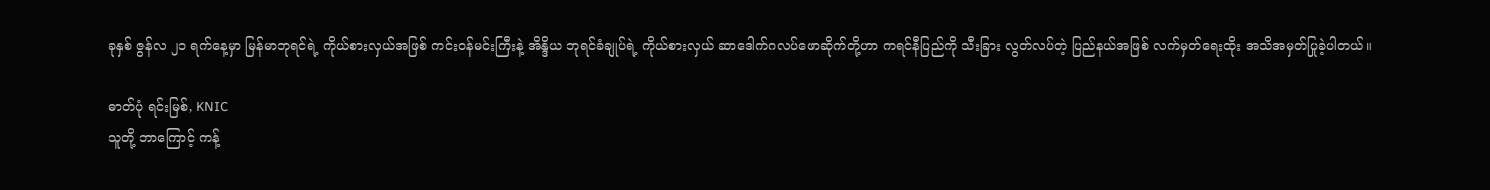ခုနှစ် ဇွန်လ ၂၁ ရက်နေ့မှာ မြန်မာဘုရင်ရဲ့ ကိုယ်စားလှယ်အဖြစ် ကင်းဝန်မင်းကြီးနဲ့ အိန္ဒိယ ဘုရင်ခံချုပ်ရဲ့ ကိုယ်စားလှယ် ဆာဒေါက်ဂလပ်ဖောဆိုက်တို့ဟာ ကရင်နီပြည်ကို သီးခြား လွတ်လပ်တဲ့ ပြည်နယ်အဖြစ် လက်မှတ်ရေးထိုး အသိအမှတ်ပြုခဲ့ပါတယ်။

ဓာတ်ပုံ ရင်းမြစ်, KNIC
သူတို့ ဘာကြောင့် ကန့်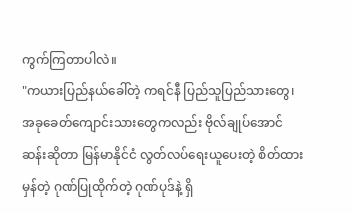ကွက်ကြတာပါလဲ။
"ကယားပြည်နယ်ခေါ်တဲ့ ကရင်နီ ပြည်သူပြည်သားတွေ၊ အခုခေတ်ကျောင်းသားတွေကလည်း ဗိုလ်ချုပ်အောင်ဆန်းဆိုတာ မြန်မာနိုင်ငံ လွတ်လပ်ရေးယူပေးတဲ့ စိတ်ထားမှန်တဲ့ ဂုဏ်ပြုထိုက်တဲ့ ဂုဏ်ပုဒ်နဲ့ ရှိ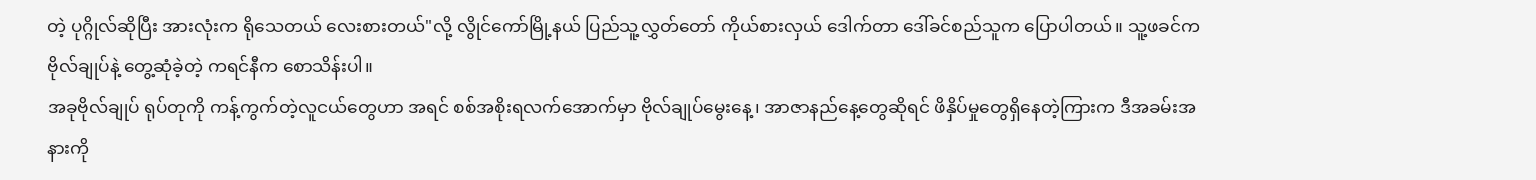တဲ့ ပုဂ္ဂိုလ်ဆိုပြီး အားလုံးက ရိုသေတယ် လေးစားတယ်"လို့ လွိုင်ကော်မြို့နယ် ပြည်သူ့လွှတ်တော် ကိုယ်စားလှယ် ဒေါက်တာ ဒေါ်ခင်စည်သူက ပြောပါတယ်။ သူ့ဖခင်က ဗိုလ်ချုပ်နဲ့ တွေ့ဆုံခဲ့တဲ့ ကရင်နီက စောသိန်းပါ။
အခုဗိုလ်ချုပ် ရုပ်တုကို ကန့်ကွက်တဲ့လူငယ်တွေဟာ အရင် စစ်အစိုးရလက်အောက်မှာ ဗိုလ်ချုပ်မွေးနေ့၊ အာဇာနည်နေ့တွေဆိုရင် ဖိနှိပ်မှုတွေရှိနေတဲ့ကြားက ဒီအခမ်းအနားကို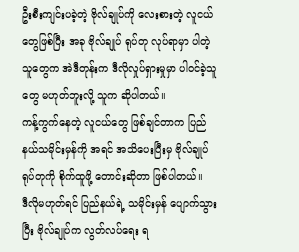ဦးစီးကျင်းပခဲ့တဲ့ ဗိုလ်ချုပ်ကို လေးစားတဲ့ လူငယ်တွေဖြစ်ပြီး အခု ဗိုလ်ချုပ် ရုပ်တု လုပ်ရာမှာ ပါတဲ့သူတွေက အဲဒီတုန်းက ဒီလိုလှုပ်ရှားမှုမှာ ပါဝင်ခဲ့သူတွေ မဟုတ်ဘူးလို့ သူက ဆိုပါတယ်။
ကန့်ကွက်နေတဲ့ လူငယ်တွေ ဖြစ်ချင်တာက ပြည်နယ်သမိုင်းမှန်ကို အရင် အသိပေးပြီးမှ ဗိုလ်ချုပ် ရုပ်တုကို စိုက်ထူဖို့ တောင်းဆိုတာ ဖြစ်ပါတယ်။
ဒီလိုမဟုတ်ရင် ပြည်နယ်ရဲ့ သမိုင်းမှန် ပျောက်သွား ပြီး ဗိုလ်ချုပ်က လွတ်လပ်ရေး ရ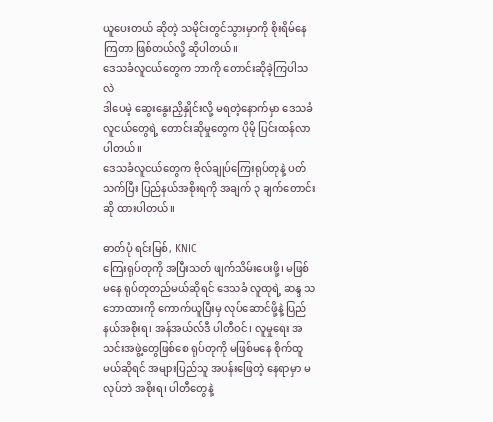ယူပေးတယ် ဆိုတဲ့ သမိုင်းတွင်သွားမှာကို စိုးရိမ်နေကြတာ ဖြစ်တယ်လို့ ဆိုပါတယ်။
ဒေသခံလူငယ်တွေက ဘာကို တောင်းဆိုခဲ့ကြပါသလဲ
ဒါပေမဲ့ ဆွေးနွေးညှိနှိုင်းလို့ မရတဲ့နောက်မှာ ဒေသခံလူငယ်တွေရဲ့ တောင်းဆိုမှုတွေက ပိုမို ပြင်းထန်လာပါတယ်။
ဒေသခံလူငယ်တွေက ဗိုလ်ချုပ်ကြေးရုပ်တုနဲ့ ပတ်သက်ပြီး ပြည်နယ်အစိုးရကို အချက် ၃ ချက်တောင်းဆို ထားပါတယ်။

ဓာတ်ပုံ ရင်းမြစ်, KNIC
ကြေးရုပ်တုကို အပြီးသတ် ဖျက်သိမ်းပေးဖို့၊ မဖြစ်မနေ ရုပ်တုတည်မယ်ဆိုရင် ဒေသခံ လူထုရဲ့ ဆန္ဒ သဘောထားကို ကောက်ယူပြီးမှ လုပ်ဆောင်ဖို့နဲ့ ပြည်နယ်အစိုးရ၊ အန်အယ်လ်ဒီ ပါတီဝင်၊ လူမှုရေး အသင်းအဖွဲ့တွေဖြစ်စေ ရုပ်တုကို မဖြစ်မနေ စိုက်ထူမယ်ဆိုရင် အများပြည်သူ အပန်းဖြေတဲ့ နေရာမှာ မလုပ်ဘဲ အစိုးရ၊ ပါတီတွေနဲ့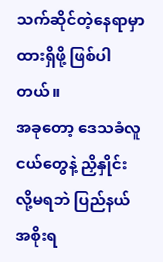သက်ဆိုင်တဲ့နေရာမှာ ထားရှိဖို့ ဖြစ်ပါတယ်။
အခုတော့ ဒေသခံလူငယ်တွေနဲ့ ညှိနှိုင်းလို့မရဘဲ ပြည်နယ်အစိုးရ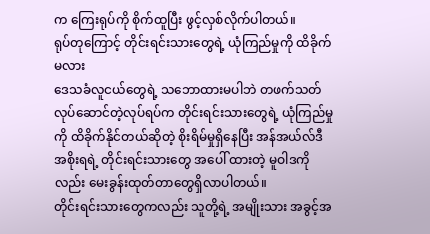က ကြေးရုပ်ကို စိုက်ထူပြီး ဖွင့်လှစ်လိုက်ပါတယ်။
ရုပ်တုကြောင့် တိုင်းရင်းသားတွေရဲ့ ယုံကြည်မှုကို ထိခိုက်မလား
ဒေသခံလူငယ်တွေရဲ့ သဘောထားမပါဘဲ တဖက်သတ် လုပ်ဆောင်တဲ့လုပ်ရပ်က တိုင်းရင်းသားတွေရဲ့ ယုံကြည်မှုကို ထိခိုက်နိုင်တယ်ဆိုတဲ့ စိုးရိမ်မှုရှိနေပြီး အန်အယ်လ်ဒီအစိုးရရဲ့ တိုင်းရင်းသားတွေ အပေါ် ထားတဲ့ မူဝါဒကိုလည်း မေးခွန်းထုတ်တာတွေရှိလာပါတယ်။
တိုင်းရင်းသားတွေကလည်း သူတို့ရဲ့ အမျိုးသား အခွင့်အ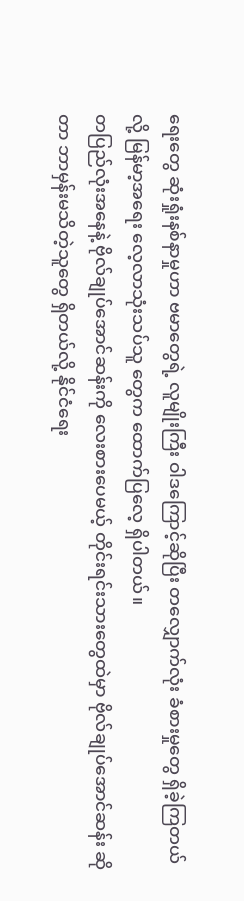ရေးတွေ ဆုံးရှုံးနစ်နာမှုဟာ ဗမာတွေရဲ့ လူမျိုးကြီး ဝါဒကြောင့်ဆိုပြီး တလျှောက်လုံး ခံစားမှုတွေ ရှိခဲ့ကြတယ်လို့ မြန်မာ့အရေး လေ့လာသုံးသပ်သူ တွေက ထောက်ပြလေ့ ရှိပါတယ်။
တပြည်လုံးအနေနဲ့ ဗိုလ်ချုပ်အောင်ဆန်းကို လေးစားပေမယ့် တိုင်းရင်းသားတွေထဲမှာ ဗိုလ်ချုပ်အောင်ဆန်း ဆိုတာ ဘာမှန်းမသိတဲ့သူတွေ ရှိတယ်လို့ နိုင်ငံရေး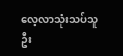လေ့လာသုံးသပ်သူ ဦး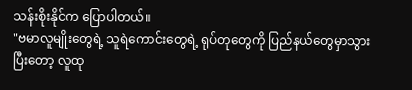သန်းစိုးနိုင်က ပြောပါတယ်။
"ဗမာလူမျိုးတွေရဲ့ သူရဲကောင်းတွေရဲ့ ရုပ်တုတွေကို ပြည်နယ်တွေမှာသွားပြီးတော့ လူထု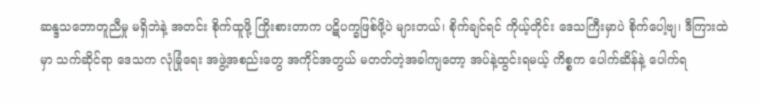ဆန္ဒသဘောတူညီမှု မရှိဘဲနဲ့ အတင်း စိုက်ထူဖို့ ကြိုးစားတာက ပဋိပက္ခဖြစ်ဖို့ပဲ များတယ်၊ စိုက်ချင်ရင် ကိုယ့်တိုင်း ဒေသကြီးမှာပဲ စိုက်ပေါ့ဗျ၊ ဒီကြားထဲမှာ သက်ဆိုင်ရာ ဒေသက လုံခြုံရေး အဖွဲ့အစည်းတွေ အကိုင်အတွယ် မတတ်တဲ့အခါကျတော့ အပ်နဲ့ထွင်းရမယ့် ကိစ္စက ပေါက်ဆိန်နဲ့ ပေါက်ရ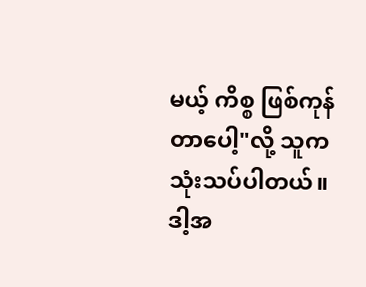မယ့် ကိစ္စ ဖြစ်ကုန် တာပေါ့"လို့ သူက သုံးသပ်ပါတယ်။
ဒါ့အ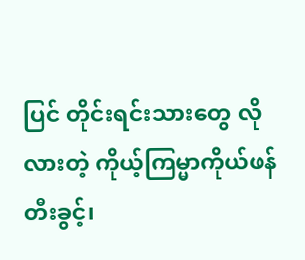ပြင် တိုင်းရင်းသားတွေ လိုလားတဲ့ ကိုယ့်ကြမ္မာကိုယ်ဖန်တီးခွင့်၊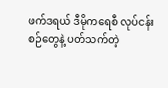ဖက်ဒရယ် ဒီမိုကရေစီ လုပ်ငန်းစဉ်တွေနဲ့ ပတ်သက်တဲ့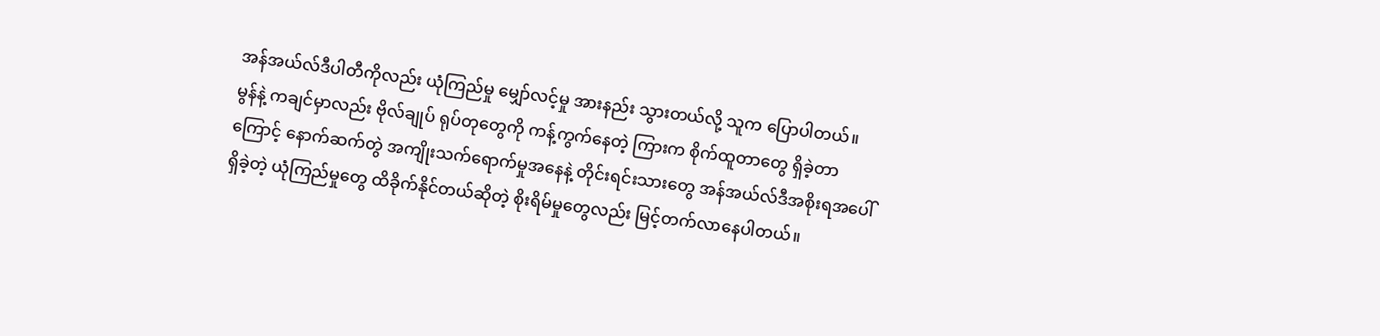အန်အယ်လ်ဒီပါတီကိုလည်း ယုံကြည်မှု မျှော်လင့်မှု အားနည်း သွားတယ်လို့ သူက ပြောပါတယ်။
မွန်နဲ့ ကချင်မှာလည်း ဗိုလ်ချုပ် ရုပ်တုတွေကို ကန့်ကွက်နေတဲ့ ကြားက စိုက်ထူတာတွေ ရှိခဲ့တာကြောင့် နောက်ဆက်တွဲ အကျိုးသက်ရောက်မှုအနေနဲ့ တိုင်းရင်းသားတွေ အန်အယ်လ်ဒီအစိုးရအပေါ် ရှိခဲ့တဲ့ ယုံကြည်မှုတွေ ထိခိုက်နိုင်တယ်ဆိုတဲ့ စိုးရိမ်မှုတွေလည်း မြင့်တက်လာနေပါတယ်။